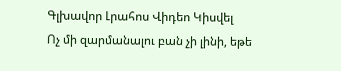Գլխավոր Լրահոս Վիդեո Կիսվել
Ոչ մի զարմանալու բան չի լինի, եթե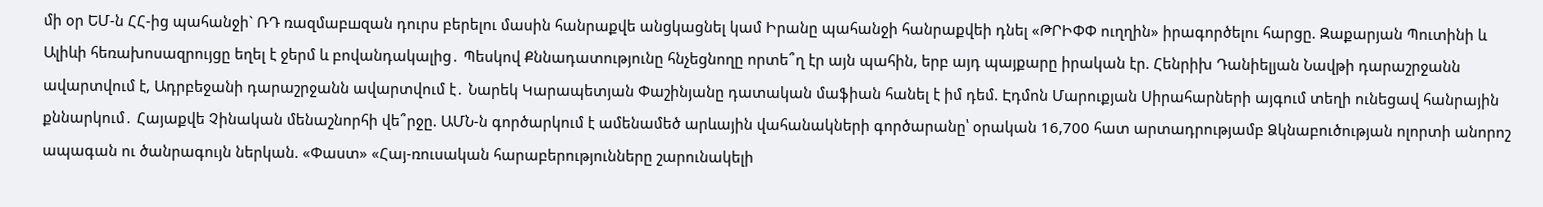մի օր ԵՄ-ն ՀՀ-ից պահանջի` ՌԴ ռազմաբшզան դուրս բերելու մասին հանրաքվե անցկացնել կամ Իրանը պահանջի հանրաքվեի դնել «ԹՐԻՓՓ ուղղին» իրագործելու հարցը. Զաքարյան Պուտինի և Ալիևի հեռախոսազրույցը եղել է ջերմ և բովանդակալից․ Պեսկով Քննադատությունը հնչեցնողը որտե՞ղ էր այն պահին, երբ այդ պայքարը իրական էր. Հենրիխ Դանիելյան Նավթի դարաշրջանն ավարտվում է, Ադրբեջանի դարաշրջանն ավարտվում է․ Նարեկ Կարապետյան Փաշինյանը դատական մաֆիան հանել է իմ դեմ. Էդմոն Մարուքյան Սիրահարների այգում տեղի ունեցավ հանրային քննարկում․ Հայաքվե Չինական մենաշնորհի վե՞րջը. ԱՄՆ-ն գործարկում է ամենամեծ արևային վահանակների գործարանը՝ օրական 16,700 հատ արտադրությամբ Ձկնաբուծության ոլորտի անորոշ ապագան ու ծանրագույն ներկան. «Փաստ» «Հայ-ռուսական հարաբերությունները շարունակելի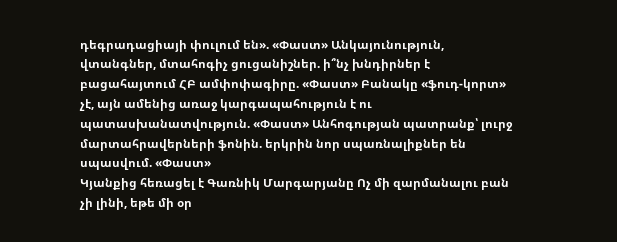դեգրադացիայի փուլում են». «Փաստ» Անկայունություն, վտանգներ, մտահոգիչ ցուցանիշներ. ի՞նչ խնդիրներ է բացահայտում ՀԲ ամփոփագիրը. «Փաստ» Բանակը «ֆուդ-կորտ» չէ, այն ամենից առաջ կարգապահություն է ու պատասխանատվություն. «Փաստ» Անհոգության պատրանք՝ լուրջ մարտահրավերների ֆոնին. երկրին նոր սպառնալիքներ են սպասվում. «Փաստ»
Կյանքից հեռացել է Գառնիկ Մարգարյանը Ոչ մի զարմանալու բան չի լինի, եթե մի օր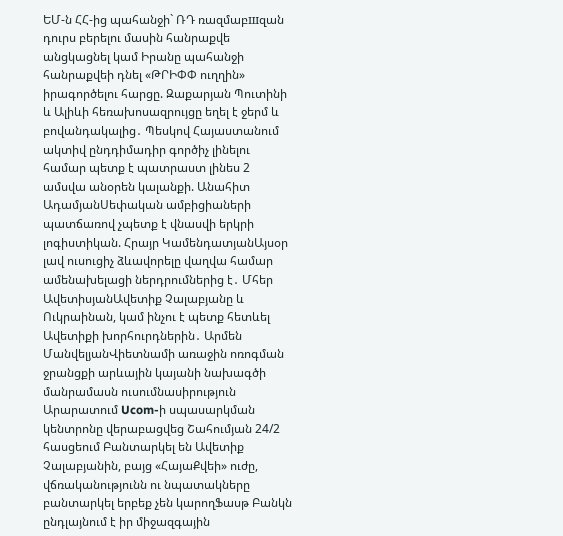ԵՄ-ն ՀՀ-ից պահանջի` ՌԴ ռազմաբшզան դուրս բերելու մասին հանրաքվե անցկացնել կամ Իրանը պահանջի հանրաքվեի դնել «ԹՐԻՓՓ ուղղին» իրագործելու հարցը. Զաքարյան Պուտինի և Ալիևի հեռախոսազրույցը եղել է ջերմ և բովանդակալից․ Պեսկով Հայաստանում ակտիվ ընդդիմադիր գործիչ լինելու համար պետք է պատրաստ լինես 2 ամսվա անօրեն կալանքի. Անահիտ ԱդամյանՍեփական ամբիցիաների պատճառով չպետք է վնասվի երկրի լոգիստիկան. Հրայր ԿամենդատյանԱյսօր լավ ուսուցիչ ձևավորելը վաղվա համար ամենախելացի ներդրումներից է․ Մհեր ԱվետիսյանԱվետիք Չալաբյանը և Ուկրաինան, կամ ինչու է պետք հետևել Ավետիքի խորհուրդներին․ Արմեն ՄանվելյանՎիետնամի առաջին ոռոգման ջրանցքի արևային կայանի նախագծի մանրամասն ուսումնասիրություն Արարատում Ucom-ի սպասարկման կենտրոնը վերաբացվեց Շահումյան 24/2 հասցեում Բանտարկել են Ավետիք Չալաբյանին, բայց «ՀայաՔվեի» ուժը, վճռականությունն ու նպատակները բանտարկել երբեք չեն կարողՖասթ Բանկն ընդլայնում է իր միջազգային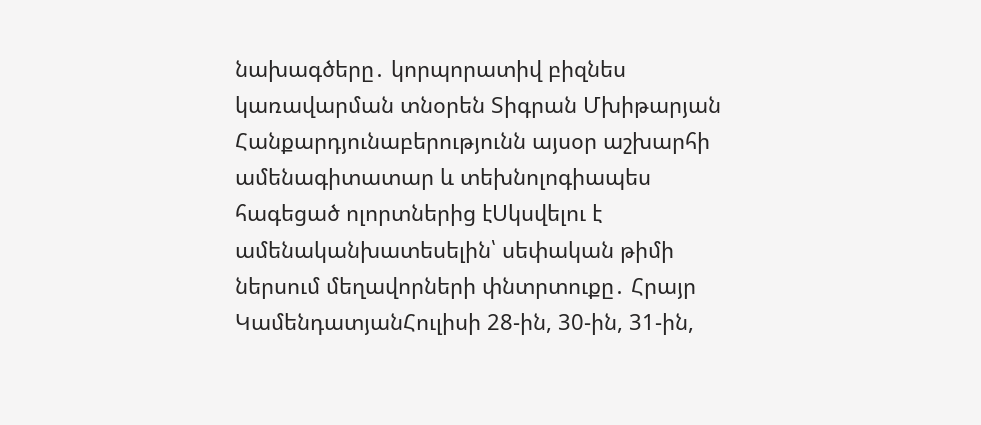նախագծերը․ կորպորատիվ բիզնես կառավարման տնօրեն Տիգրան Մխիթարյան Հանքարդյունաբերությունն այսօր աշխարհի ամենագիտատար և տեխնոլոգիապես հագեցած ոլորտներից էՍկսվելու է ամենականխատեսելին՝ սեփական թիմի ներսում մեղավորների փնտրտուքը․ Հրայր ԿամենդատյանՀուլիսի 28-ին, 30-ին, 31-ին,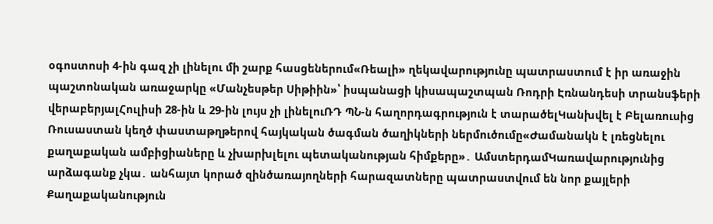օգոստոսի 4-ին գազ չի լինելու մի շարք հասցեներում«Ռեալի» ղեկավարությունը պատրաստում է իր առաջին պաշտոնական առաջարկը «Մանչեսթեր Սիթիին»՝ իսպանացի կիսապաշտպան Ռոդրի Էռնանդեսի տրանսֆերի վերաբերյալՀուլիսի 28-ին և 29-ին լույս չի լինելուՌԴ ՊՆ-ն հաղորդագրություն է տարածելԿանխվել է Բելառուսից Ռուսաստան կեղծ փաստաթղթերով հայկական ծագման ծաղիկների ներմուծումը«Ժամանակն է լռեցնելու քաղաքական ամբիցիաները և չխարխլելու պետականության հիմքերը»․ ԱմստերդամԿառավարությունից արձագանք չկա․ անհայտ կորած զինծառայողների հարազատները պատրաստվում են նոր քայլերի
Քաղաքականություն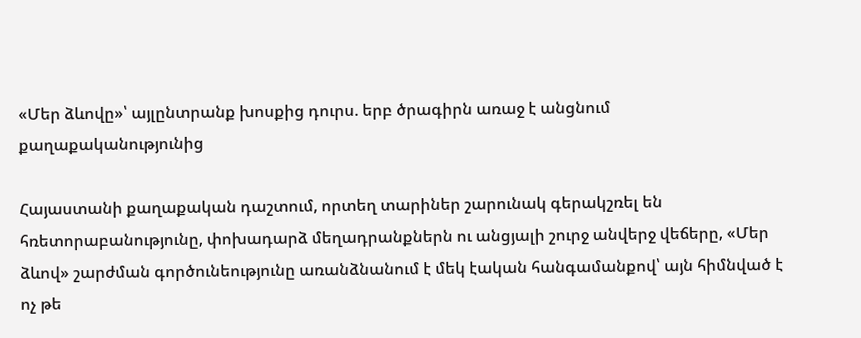«Մեր ձևովը»՝ այլընտրանք խոսքից դուրս. երբ ծրագիրն առաջ է անցնում քաղաքականությունից

Հայաստանի քաղաքական դաշտում, որտեղ տարիներ շարունակ գերակշռել են հռետորաբանությունը, փոխադարձ մեղադրանքներն ու անցյալի շուրջ անվերջ վեճերը, «Մեր ձևով» շարժման գործունեությունը առանձնանում է մեկ էական հանգամանքով՝ այն հիմնված է ոչ թե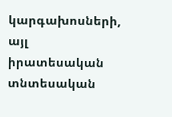կարգախոսների, այլ իրատեսական տնտեսական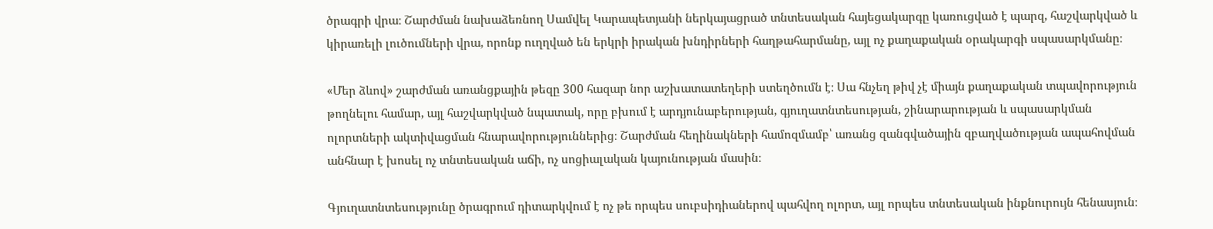ծրագրի վրա։ Շարժման նախաձեռնող Սամվել Կարապետյանի ներկայացրած տնտեսական հայեցակարգը կառուցված է պարզ, հաշվարկված և կիրառելի լուծումների վրա, որոնք ուղղված են երկրի իրական խնդիրների հաղթահարմանը, այլ ոչ քաղաքական օրակարգի սպասարկմանը։

«Մեր ձևով» շարժման առանցքային թեզը 300 հազար նոր աշխատատեղերի ստեղծումն է։ Սա հնչեղ թիվ չէ միայն քաղաքական տպավորություն թողնելու համար, այլ հաշվարկված նպատակ, որը բխում է արդյունաբերության, գյուղատնտեսության, շինարարության և սպասարկման ոլորտների ակտիվացման հնարավորություններից։ Շարժման հեղինակների համոզմամբ՝ առանց զանգվածային զբաղվածության ապահովման անհնար է խոսել ոչ տնտեսական աճի, ոչ սոցիալական կայունության մասին։

Գյուղատնտեսությունը ծրագրում դիտարկվում է ոչ թե որպես սուբսիդիաներով պահվող ոլորտ, այլ որպես տնտեսական ինքնուրույն հենասյուն։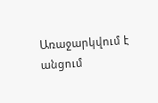Առաջարկվում է անցում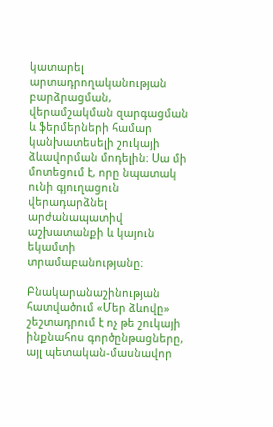կատարել արտադրողականության բարձրացման, վերամշակման զարգացման և ֆերմերների համար կանխատեսելի շուկայի ձևավորման մոդելին։ Սա մի մոտեցում է, որը նպատակ ունի գյուղացուն վերադարձնել արժանապատիվ աշխատանքի և կայուն եկամտի տրամաբանությանը։

Բնակարանաշինության հատվածում «Մեր ձևովը» շեշտադրում է ոչ թե շուկայի ինքնահոս գործընթացները, այլ պետական-մասնավոր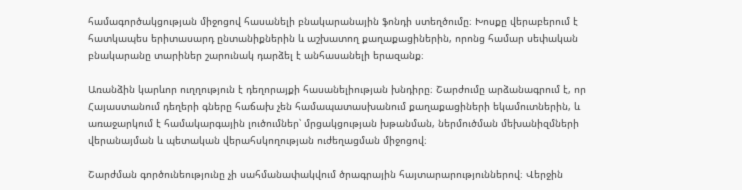համագործակցության միջոցով հասանելի բնակարանային ֆոնդի ստեղծումը։ Խոսքը վերաբերում է հատկապես երիտասարդ ընտանիքներին և աշխատող քաղաքացիներին, որոնց համար սեփական բնակարանը տարիներ շարունակ դարձել է անհասանելի երազանք։

Առանձին կարևոր ուղղություն է դեղորայքի հասանելիության խնդիրը։ Շարժումը արձանագրում է, որ Հայաստանում դեղերի գները հաճախ չեն համապատասխանում քաղաքացիների եկամուտներին, և առաջարկում է համակարգային լուծումներ՝ մրցակցության խթանման, ներմուծման մեխանիզմների վերանայման և պետական վերահսկողության ուժեղացման միջոցով։

Շարժման գործունեությունը չի սահմանափակվում ծրագրային հայտարարություններով։ Վերջին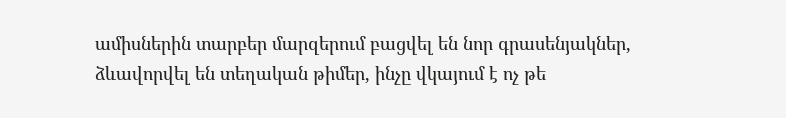ամիսներին տարբեր մարզերում բացվել են նոր գրասենյակներ, ձևավորվել են տեղական թիմեր, ինչը վկայում է ոչ թե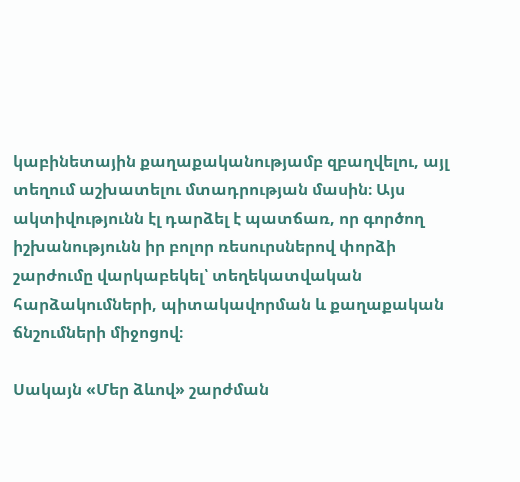կաբինետային քաղաքականությամբ զբաղվելու, այլ տեղում աշխատելու մտադրության մասին։ Այս ակտիվությունն էլ դարձել է պատճառ, որ գործող իշխանությունն իր բոլոր ռեսուրսներով փորձի շարժումը վարկաբեկել՝ տեղեկատվական հարձակումների, պիտակավորման և քաղաքական ճնշումների միջոցով։

Սակայն «Մեր ձևով» շարժման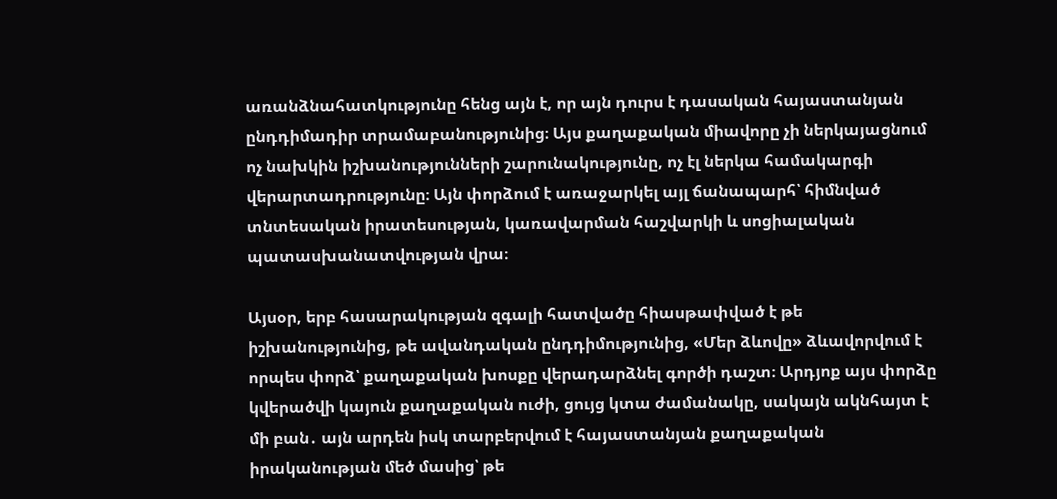առանձնահատկությունը հենց այն է, որ այն դուրս է դասական հայաստանյան ընդդիմադիր տրամաբանությունից։ Այս քաղաքական միավորը չի ներկայացնում ոչ նախկին իշխանությունների շարունակությունը, ոչ էլ ներկա համակարգի վերարտադրությունը։ Այն փորձում է առաջարկել այլ ճանապարհ՝ հիմնված տնտեսական իրատեսության, կառավարման հաշվարկի և սոցիալական պատասխանատվության վրա։

Այսօր, երբ հասարակության զգալի հատվածը հիասթափված է թե իշխանությունից, թե ավանդական ընդդիմությունից, «Մեր ձևովը» ձևավորվում է որպես փորձ՝ քաղաքական խոսքը վերադարձնել գործի դաշտ։ Արդյոք այս փորձը կվերածվի կայուն քաղաքական ուժի, ցույց կտա ժամանակը, սակայն ակնհայտ է մի բան․ այն արդեն իսկ տարբերվում է հայաստանյան քաղաքական իրականության մեծ մասից՝ թե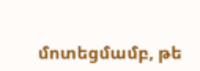մոտեցմամբ, թե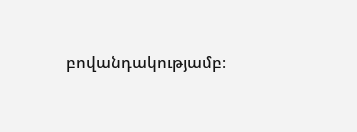բովանդակությամբ։